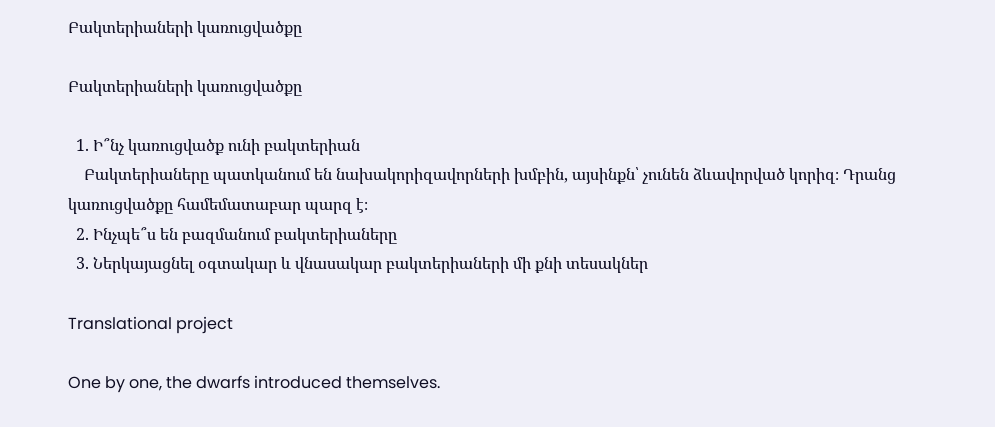Բակտերիաների կառուցվածքը

Բակտերիաների կառուցվածքը

  1. Ի՞նչ կառուցվածք ունի բակտերիան
    Բակտերիաները պատկանում են նախակորիզավորների խմբին, այսինքն՝ չունեն ձևավորված կորիզ։ Դրանց կառուցվածքը համեմատաբար պարզ է։
  2. Ինչպե՞ս են բազմանում բակտերիաները
  3. Ներկայացնել օգտակար և վնասակար բակտերիաների մի քնի տեսակներ

Translational project

One by one, the dwarfs introduced themselves.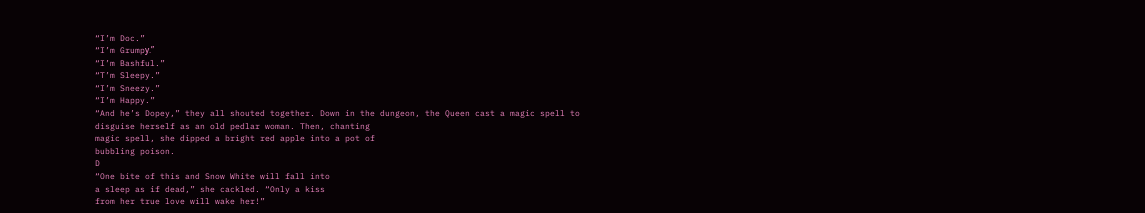“I’m Doc.”
“I’m Grumpу.”
“I’m Bashful.”
“T’m Sleepy.”
“I’m Sneezy.”
“I’m Happy.”
“And he’s Dopey,” they all shouted together. Down in the dungeon, the Queen cast a magic spell to
disguise herself as an old pedlar woman. Then, chanting
magic spell, she dipped a bright red apple into a pot of
bubbling poison.
D
“One bite of this and Snow White will fall into
a sleep as if dead,” she cackled. “Only a kiss
from her true love will wake her!”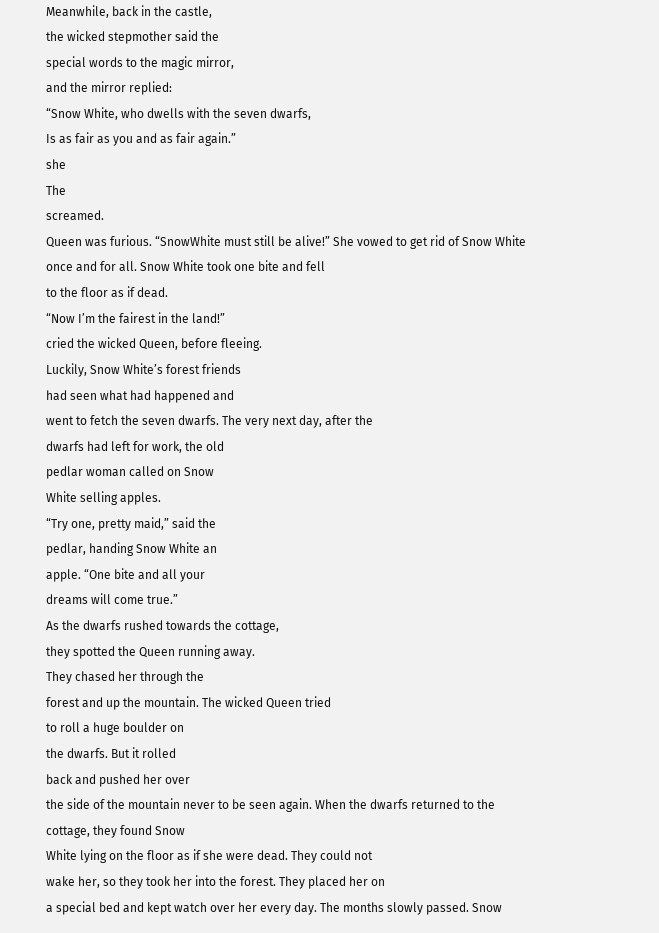Meanwhile, back in the castle,
the wicked stepmother said the
special words to the magic mirror,
and the mirror replied:
“Snow White, who dwells with the seven dwarfs,
Is as fair as you and as fair again.”
she
The
screamed.
Queen was furious. “SnowWhite must still be alive!” She vowed to get rid of Snow White once and for all. Snow White took one bite and fell
to the floor as if dead.
“Now I’m the fairest in the land!”
cried the wicked Queen, before fleeing.
Luckily, Snow White’s forest friends
had seen what had happened and
went to fetch the seven dwarfs. The very next day, after the
dwarfs had left for work, the old
pedlar woman called on Snow
White selling apples.
“Try one, pretty maid,” said the
pedlar, handing Snow White an
apple. “One bite and all your
dreams will come true.”
As the dwarfs rushed towards the cottage,
they spotted the Queen running away.
They chased her through the
forest and up the mountain. The wicked Queen tried
to roll a huge boulder on
the dwarfs. But it rolled
back and pushed her over
the side of the mountain never to be seen again. When the dwarfs returned to the cottage, they found Snow
White lying on the floor as if she were dead. They could not
wake her, so they took her into the forest. They placed her on
a special bed and kept watch over her every day. The months slowly passed. Snow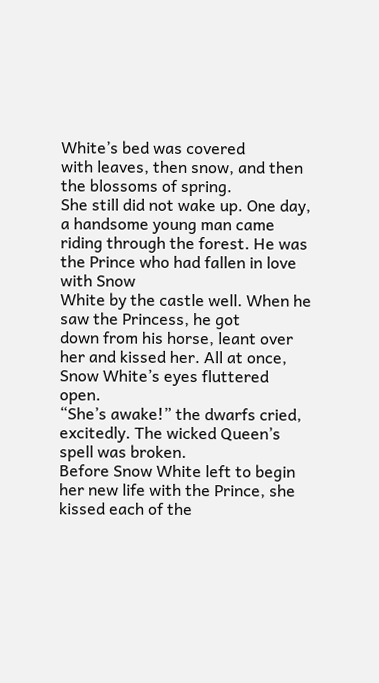White’s bed was covered
with leaves, then snow, and then the blossoms of spring.
She still did not wake up. One day, a handsome young man came riding through the forest. He was the Prince who had fallen in love with Snow
White by the castle well. When he saw the Princess, he got
down from his horse, leant over her and kissed her. All at once, Snow White’s eyes fluttered open.
“She’s awake!” the dwarfs cried, excitedly. The wicked Queen’s spell was broken.
Before Snow White left to begin her new life with the Prince, she kissed each of the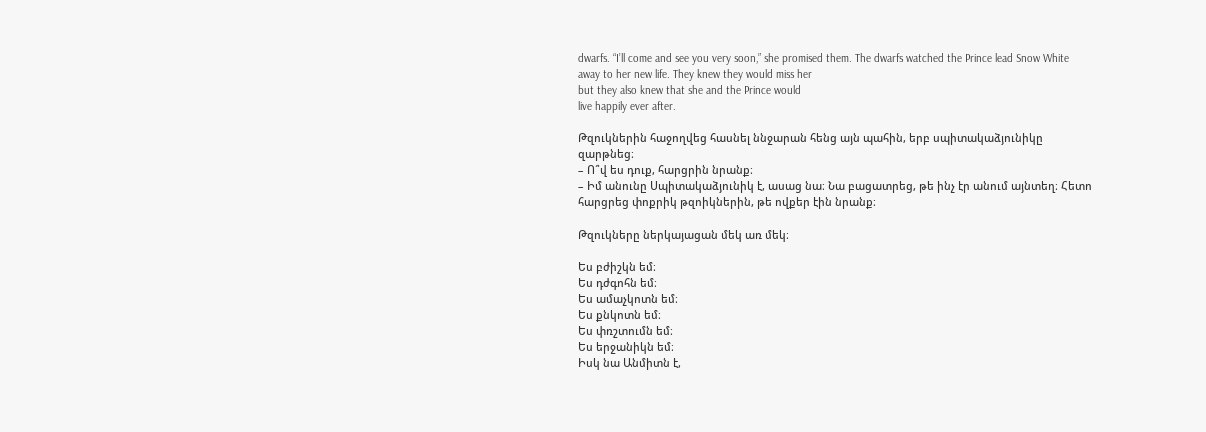dwarfs. “I’ll come and see you very soon,” she promised them. The dwarfs watched the Prince lead Snow White
away to her new life. They knew they would miss her
but they also knew that she and the Prince would
live happily ever after.

Թզուկներին հաջողվեց հասնել ննջարան հենց այն պահին, երբ սպիտակաձյունիկը զարթնեց։
– Ո՞վ ես դուք, հարցրին նրանք։
– Իմ անունը Սպիտակաձյունիկ է, ասաց նա։ Նա բացատրեց, թե ինչ էր անում այնտեղ։ Հետո հարցրեց փոքրիկ թզոիկներին, թե ովքեր էին նրանք։

Թզուկները ներկայացան մեկ առ մեկ։

Ես բժիշկն եմ։
Ես դժգոհն եմ։
Ես ամաչկոտն եմ։
Ես քնկոտն եմ։
Ես փռշտումն եմ։
Ես երջանիկն եմ։
Իսկ նա Անմիտն է,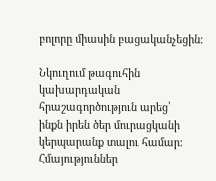բոլորը միասին բացականչեցին։

Նկուղում թագուհին կախարդական հրաշագործություն արեց՝
ինքն իրեն ծեր մուրացկանի կերպարանք տալու համար։
Հմայություններ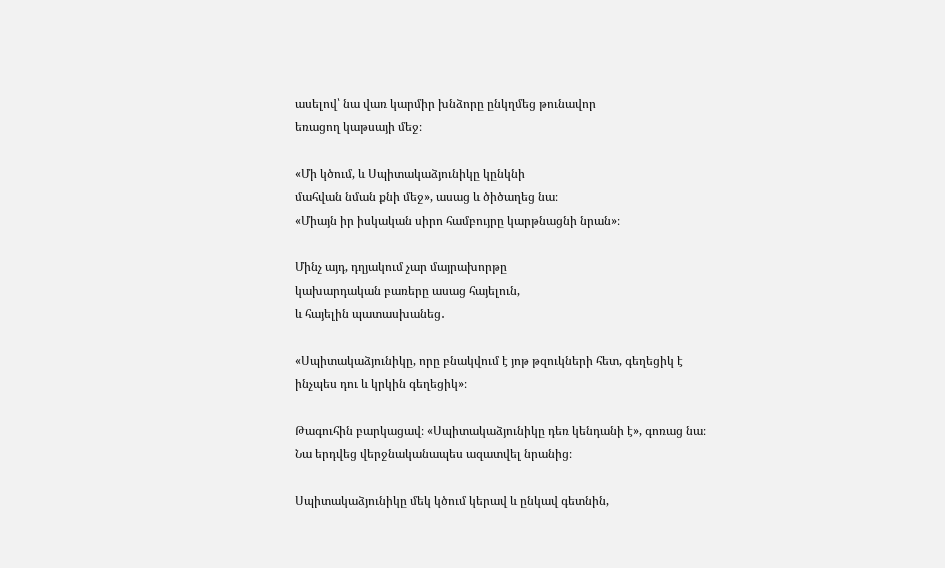ասելով՝ նա վառ կարմիր խնձորը ընկղմեց թունավոր
եռացող կաթսայի մեջ։

«Մի կծում, և Սպիտակաձյունիկը կընկնի
մահվան նման քնի մեջ», ասաց և ծիծաղեց նա։
«Միայն իր իսկական սիրո համբույրը կարթնացնի նրան»։

Մինչ այդ, դղյակում չար մայրախորթը
կախարդական բառերը ասաց հայելուն,
և հայելին պատասխանեց․

«Սպիտակաձյունիկը, որը բնակվում է յոթ թզուկների հետ, գեղեցիկ է ինչպես դու և կրկին գեղեցիկ»։

Թագուհին բարկացավ։ «Սպիտակաձյունիկը դեռ կենդանի է», գոռաց նա։
Նա երդվեց վերջնականապես ազատվել նրանից։

Սպիտակաձյունիկը մեկ կծում կերավ և ընկավ գետնին,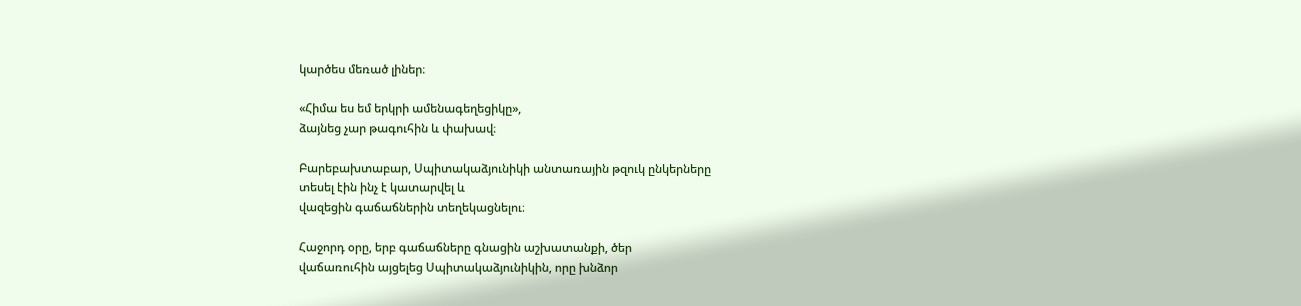կարծես մեռած լիներ։

«Հիմա ես եմ երկրի ամենագեղեցիկը»,
ձայնեց չար թագուհին և փախավ։

Բարեբախտաբար, Սպիտակաձյունիկի անտառային թզուկ ընկերները
տեսել էին ինչ է կատարվել և
վազեցին գաճաճներին տեղեկացնելու։

Հաջորդ օրը, երբ գաճաճները գնացին աշխատանքի, ծեր
վաճառուհին այցելեց Սպիտակաձյունիկին, որը խնձոր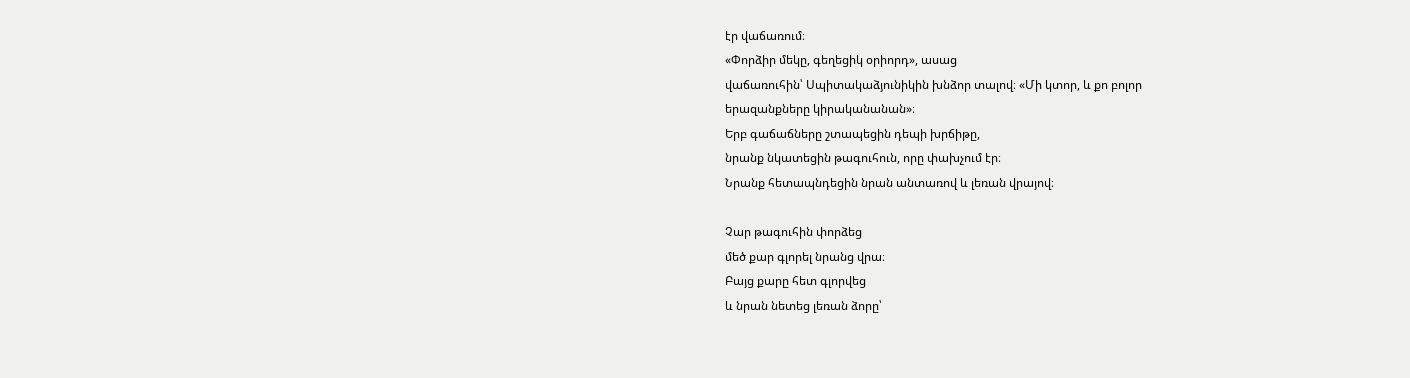էր վաճառում։
«Փորձիր մեկը, գեղեցիկ օրիորդ», ասաց
վաճառուհին՝ Սպիտակաձյունիկին խնձոր տալով։ «Մի կտոր, և քո բոլոր
երազանքները կիրականանան»։
Երբ գաճաճները շտապեցին դեպի խրճիթը,
նրանք նկատեցին թագուհուն, որը փախչում էր։
Նրանք հետապնդեցին նրան անտառով և լեռան վրայով։

Չար թագուհին փորձեց
մեծ քար գլորել նրանց վրա։
Բայց քարը հետ գլորվեց
և նրան նետեց լեռան ձորը՝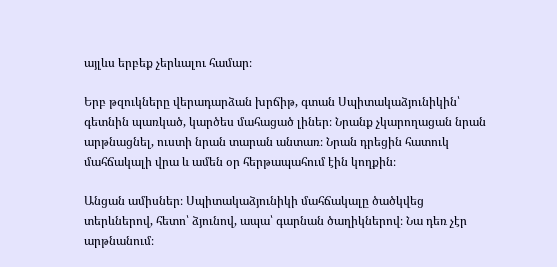այլևս երբեք չերևալու համար։

Երբ թզուկները վերադարձան խրճիթ, գտան Սպիտակաձյունիկին՝ գետնին պառկած, կարծես մահացած լիներ։ Նրանք չկարողացան նրան արթնացնել, ուստի նրան տարան անտառ։ Նրան դրեցին հատուկ մահճակալի վրա և ամեն օր հերթապահում էին կողքին։

Անցան ամիսներ։ Սպիտակաձյունիկի մահճակալը ծածկվեց տերևներով, հետո՝ ձյունով, ապա՝ գարնան ծաղիկներով։ Նա դեռ չէր արթնանում։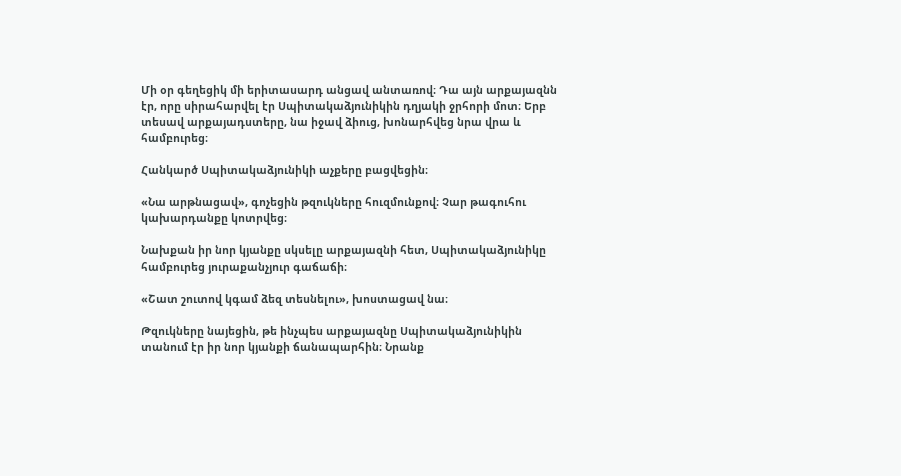Մի օր գեղեցիկ մի երիտասարդ անցավ անտառով։ Դա այն արքայազնն էր, որը սիրահարվել էր Սպիտակաձյունիկին դղյակի ջրհորի մոտ։ Երբ տեսավ արքայադստերը, նա իջավ ձիուց, խոնարհվեց նրա վրա և համբուրեց։

Հանկարծ Սպիտակաձյունիկի աչքերը բացվեցին։

«Նա արթնացավ», գոչեցին թզուկները հուզմունքով։ Չար թագուհու կախարդանքը կոտրվեց։

Նախքան իր նոր կյանքը սկսելը արքայազնի հետ, Սպիտակաձյունիկը համբուրեց յուրաքանչյուր գաճաճի։

«Շատ շուտով կգամ ձեզ տեսնելու», խոստացավ նա։

Թզուկները նայեցին, թե ինչպես արքայազնը Սպիտակաձյունիկին տանում էր իր նոր կյանքի ճանապարհին։ Նրանք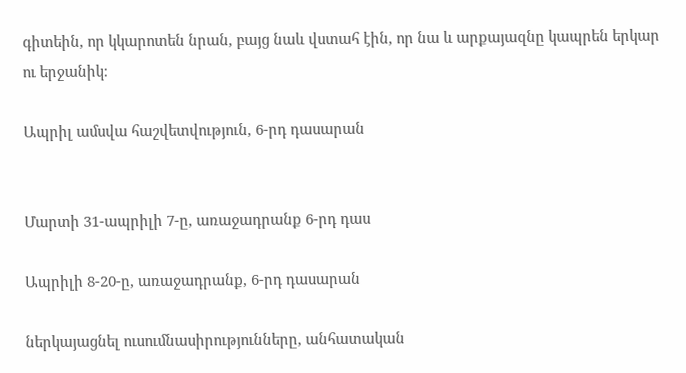գիտեին, որ կկարոտեն նրան, բայց նաև վստահ էին, որ նա և արքայազնը կապրեն երկար ու երջանիկ։

Ապրիլ ամսվա հաշվետվություն, 6-րդ դասարան


Մարտի 31-ապրիլի 7-ը, առաջադրանք 6-րդ դաս

Ապրիլի 8-20-ը, առաջադրանք, 6-րդ դասարան

ներկայացնել ուսումնասիրությունները, անհատական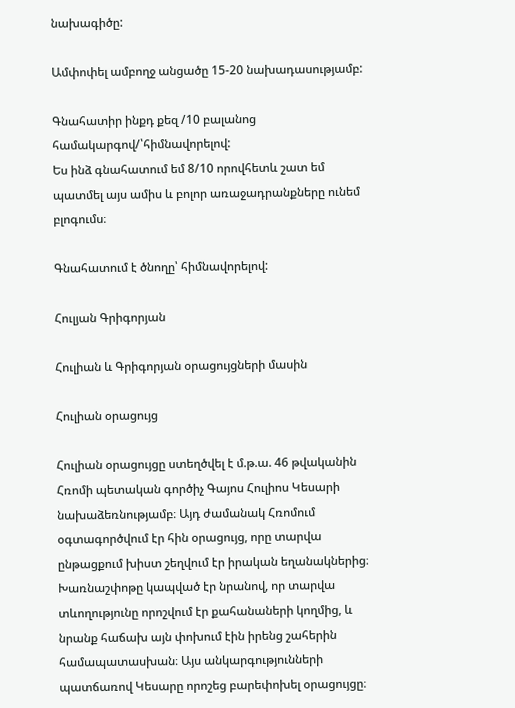նախագիծը:

Ամփոփել ամբողջ անցածը 15-20 նախադասությամբ:

Գնահատիր ինքդ քեզ /10 բալանոց համակարգով/՝հիմնավորելով:
Ես ինձ գնահատում եմ 8/10 որովհետև շատ եմ պատմել այս ամիս և բոլոր առաջադրանքները ունեմ բլոգումս։

Գնահատում է ծնողը՝ հիմնավորելով:

Հուլյան Գրիգորյան

Հուլիան և Գրիգորյան օրացույցների մասին

Հուլիան օրացույց

Հուլիան օրացույցը ստեղծվել է մ.թ.ա. 46 թվականին Հռոմի պետական գործիչ Գայոս Հուլիոս Կեսարի նախաձեռնությամբ։ Այդ ժամանակ Հռոմում օգտագործվում էր հին օրացույց, որը տարվա ընթացքում խիստ շեղվում էր իրական եղանակներից։ Խառնաշփոթը կապված էր նրանով, որ տարվա տևողությունը որոշվում էր քահանաների կողմից, և նրանք հաճախ այն փոխում էին իրենց շահերին համապատասխան։ Այս անկարգությունների պատճառով Կեսարը որոշեց բարեփոխել օրացույցը։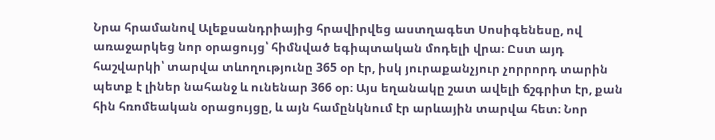Նրա հրամանով Ալեքսանդրիայից հրավիրվեց աստղագետ Սոսիգենեսը, ով առաջարկեց նոր օրացույց՝ հիմնված եգիպտական մոդելի վրա։ Ըստ այդ հաշվարկի՝ տարվա տևողությունը 365 օր էր, իսկ յուրաքանչյուր չորրորդ տարին պետք է լիներ նահանջ և ունենար 366 օր։ Այս եղանակը շատ ավելի ճշգրիտ էր, քան հին հռոմեական օրացույցը, և այն համընկնում էր արևային տարվա հետ։ Նոր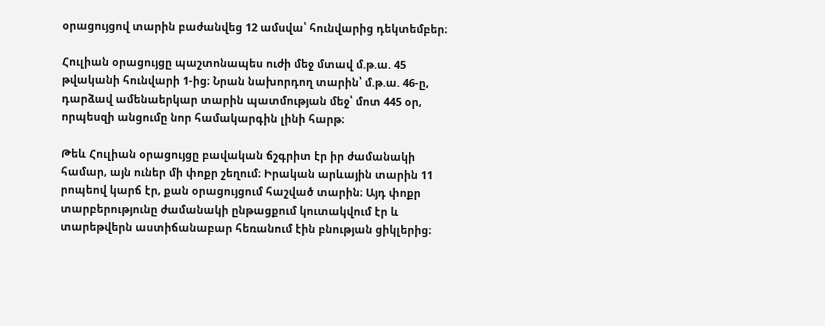օրացույցով տարին բաժանվեց 12 ամսվա՝ հունվարից դեկտեմբեր։

Հուլիան օրացույցը պաշտոնապես ուժի մեջ մտավ մ.թ.ա. 45 թվականի հունվարի 1-ից։ Նրան նախորդող տարին՝ մ.թ.ա. 46-ը, դարձավ ամենաերկար տարին պատմության մեջ՝ մոտ 445 օր, որպեսզի անցումը նոր համակարգին լինի հարթ։

Թեև Հուլիան օրացույցը բավական ճշգրիտ էր իր ժամանակի համար, այն ուներ մի փոքր շեղում։ Իրական արևային տարին 11 րոպեով կարճ էր, քան օրացույցում հաշված տարին։ Այդ փոքր տարբերությունը ժամանակի ընթացքում կուտակվում էր և տարեթվերն աստիճանաբար հեռանում էին բնության ցիկլերից։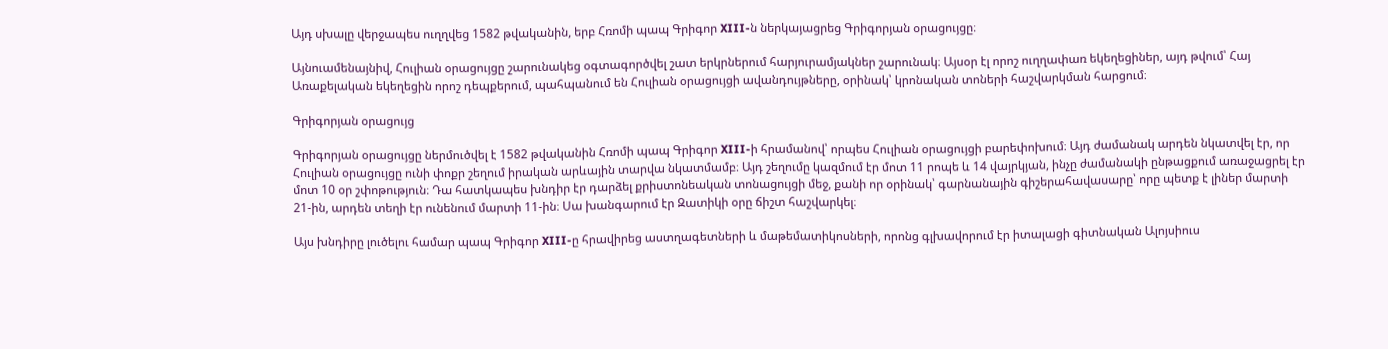Այդ սխալը վերջապես ուղղվեց 1582 թվականին, երբ Հռոմի պապ Գրիգոր XIII-ն ներկայացրեց Գրիգորյան օրացույցը։

Այնուամենայնիվ, Հուլիան օրացույցը շարունակեց օգտագործվել շատ երկրներում հարյուրամյակներ շարունակ։ Այսօր էլ որոշ ուղղափառ եկեղեցիներ, այդ թվում՝ Հայ Առաքելական եկեղեցին որոշ դեպքերում, պահպանում են Հուլիան օրացույցի ավանդույթները, օրինակ՝ կրոնական տոների հաշվարկման հարցում։

Գրիգորյան օրացույց

Գրիգորյան օրացույցը ներմուծվել է 1582 թվականին Հռոմի պապ Գրիգոր XIII-ի հրամանով՝ որպես Հուլիան օրացույցի բարեփոխում։ Այդ ժամանակ արդեն նկատվել էր, որ Հուլիան օրացույցը ունի փոքր շեղում իրական արևային տարվա նկատմամբ։ Այդ շեղումը կազմում էր մոտ 11 րոպե և 14 վայրկյան, ինչը ժամանակի ընթացքում առաջացրել էր մոտ 10 օր շփոթություն։ Դա հատկապես խնդիր էր դարձել քրիստոնեական տոնացույցի մեջ, քանի որ օրինակ՝ գարնանային գիշերահավասարը՝ որը պետք է լիներ մարտի 21-ին, արդեն տեղի էր ունենում մարտի 11-ին։ Սա խանգարում էր Զատիկի օրը ճիշտ հաշվարկել։

Այս խնդիրը լուծելու համար պապ Գրիգոր XIII-ը հրավիրեց աստղագետների և մաթեմատիկոսների, որոնց գլխավորում էր իտալացի գիտնական Ալոյսիուս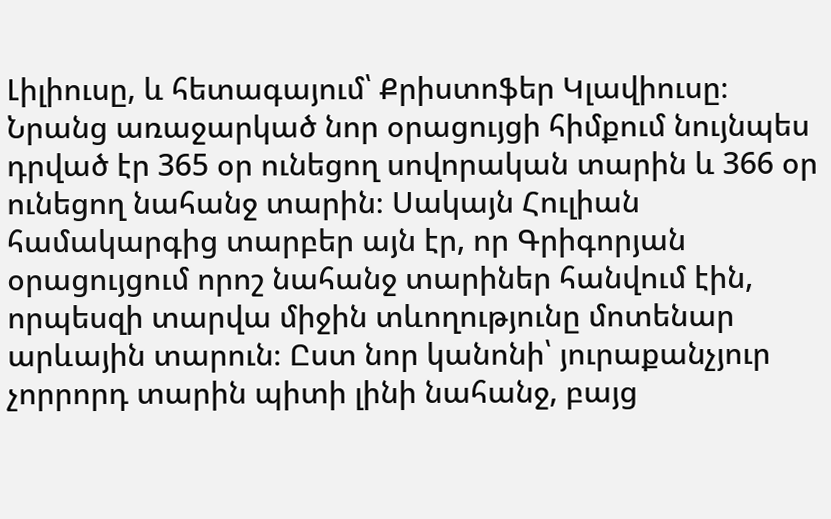Լիլիուսը, և հետագայում՝ Քրիստոֆեր Կլավիուսը։ Նրանց առաջարկած նոր օրացույցի հիմքում նույնպես դրված էր 365 օր ունեցող սովորական տարին և 366 օր ունեցող նահանջ տարին։ Սակայն Հուլիան համակարգից տարբեր այն էր, որ Գրիգորյան օրացույցում որոշ նահանջ տարիներ հանվում էին, որպեսզի տարվա միջին տևողությունը մոտենար արևային տարուն։ Ըստ նոր կանոնի՝ յուրաքանչյուր չորրորդ տարին պիտի լինի նահանջ, բայց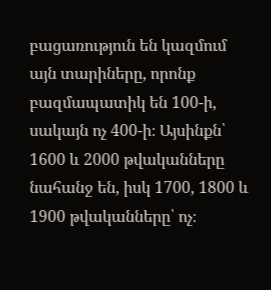բացառություն են կազմում այն տարիները, որոնք բազմապատիկ են 100-ի, սակայն ոչ 400-ի։ Այսինքն՝ 1600 և 2000 թվականները նահանջ են, իսկ 1700, 1800 և 1900 թվականները՝ ոչ։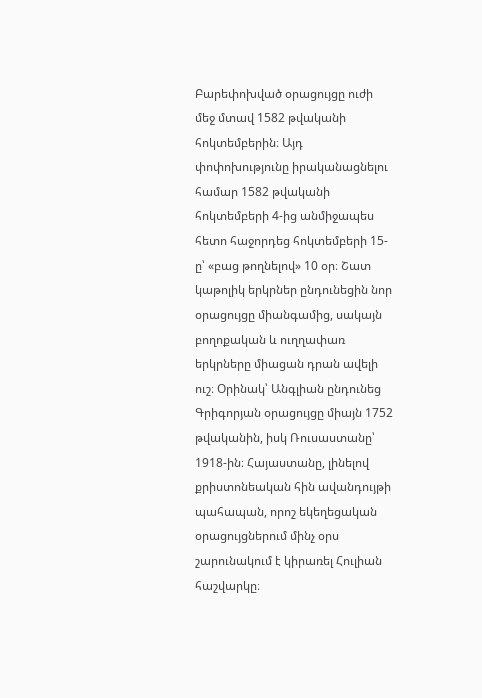Բարեփոխված օրացույցը ուժի մեջ մտավ 1582 թվականի հոկտեմբերին։ Այդ փոփոխությունը իրականացնելու համար 1582 թվականի հոկտեմբերի 4-ից անմիջապես հետո հաջորդեց հոկտեմբերի 15-ը՝ «բաց թողնելով» 10 օր։ Շատ կաթոլիկ երկրներ ընդունեցին նոր օրացույցը միանգամից, սակայն բողոքական և ուղղափառ երկրները միացան դրան ավելի ուշ։ Օրինակ՝ Անգլիան ընդունեց Գրիգորյան օրացույցը միայն 1752 թվականին, իսկ Ռուսաստանը՝ 1918-ին։ Հայաստանը, լինելով քրիստոնեական հին ավանդույթի պահապան, որոշ եկեղեցական օրացույցներում մինչ օրս շարունակում է կիրառել Հուլիան հաշվարկը։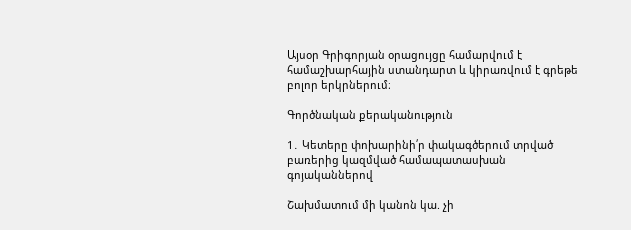Այսօր Գրիգորյան օրացույցը համարվում է համաշխարհային ստանդարտ և կիրառվում է գրեթե բոլոր երկրներում։

Գործնական քերականություն

1․ Կետերը փոխարինի՛ր փակագծերում տրված բառերից կազմված համապատասխան գոյականներով

Շախմատում մի կանոն կա. չի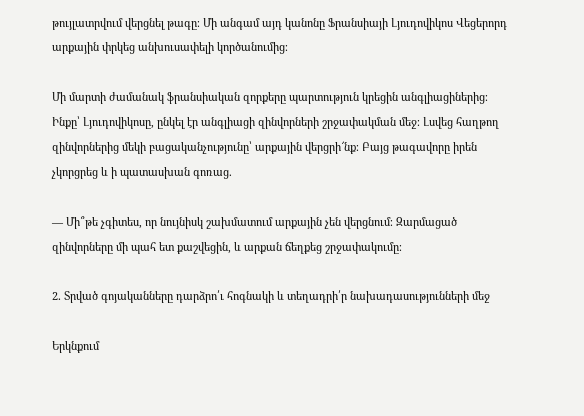թույլատրվում վերցնել թագը։ Մի անգամ այդ կանոնը Ֆրանսիայի Լյուդովիկոս Վեցերորդ արքային փրկեց անխուսափելի կործանումից։

Մի մարտի ժամանակ ֆրանսիական զորքերը պարտություն կրեցին անգլիացիներից։ Ինքը՝ Լյուդովիկոսը, ընկել էր անգլիացի զինվորների շրջափակման մեջ։ Լսվեց հաղթող զինվորներից մեկի բացականչությունը՝ արքային վերցրի՜նք։ Բայց թագավորը իրեն չկորցրեց և ի պատասխան գոռաց.

— Մի՞թե չգիտես, որ նույնիսկ շախմատում արքային չեն վերցնում։ Զարմացած զինվորները մի պահ ետ քաշվեցին, և արքան ճեղքեց շրջափակումը։

2․ Տրված գոյականները դարձրո՛ւ հոգնակի և տեղադրի՛ր նախադասությունների մեջ

Երկնքում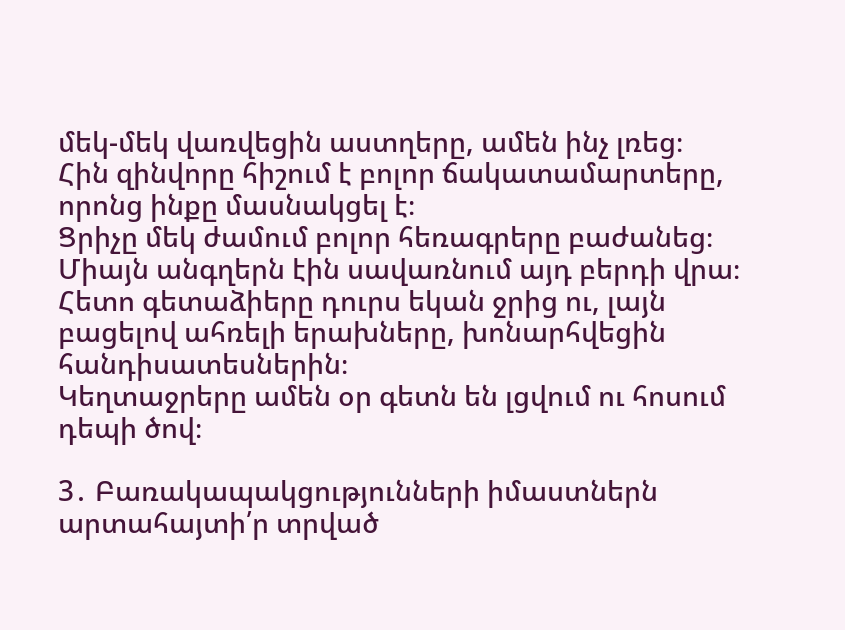մեկ-մեկ վառվեցին աստղերը, ամեն ինչ լռեց։
Հին զինվորը հիշում է բոլոր ճակատամարտերը, որոնց ինքը մասնակցել է։
Ցրիչը մեկ ժամում բոլոր հեռագրերը բաժանեց։
Միայն անգղերն էին սավառնում այդ բերդի վրա։
Հետո գետաձիերը դուրս եկան ջրից ու, լայն բացելով ահռելի երախները, խոնարհվեցին հանդիսատեսներին։
Կեղտաջրերը ամեն օր գետն են լցվում ու հոսում դեպի ծով։

3․ Բառակապակցությունների իմաստներն արտահայտի՛ր տրված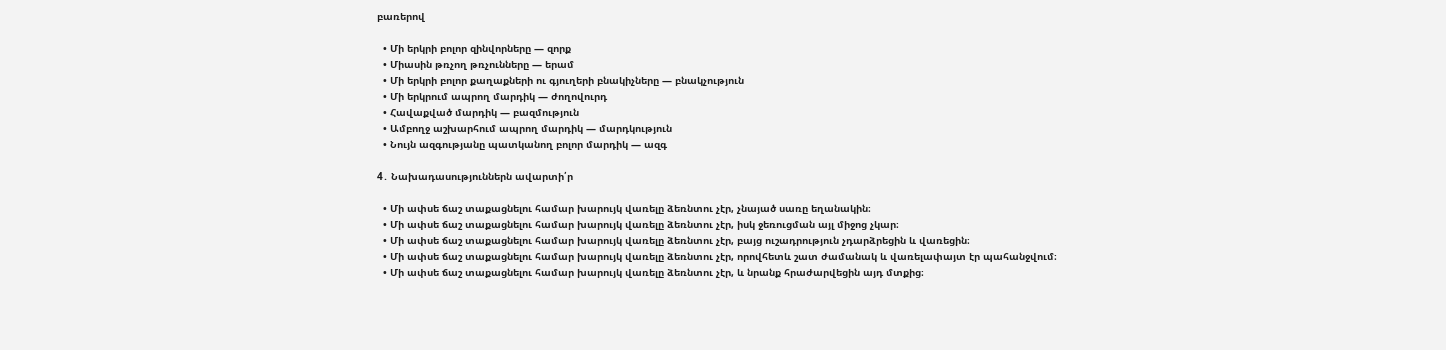բառերով

  • Մի երկրի բոլոր զինվորները — զորք
  • Միասին թռչող թռչունները — երամ
  • Մի երկրի բոլոր քաղաքների ու գյուղերի բնակիչները — բնակչություն
  • Մի երկրում ապրող մարդիկ — ժողովուրդ
  • Հավաքված մարդիկ — բազմություն
  • Ամբողջ աշխարհում ապրող մարդիկ — մարդկություն
  • Նույն ազգությանը պատկանող բոլոր մարդիկ — ազգ

4․ Նախադասություններն ավարտի՛ր

  • Մի ափսե ճաշ տաքացնելու համար խարույկ վառելը ձեռնտու չէր, չնայած սառը եղանակին։
  • Մի ափսե ճաշ տաքացնելու համար խարույկ վառելը ձեռնտու չէր, իսկ ջեռուցման այլ միջոց չկար։
  • Մի ափսե ճաշ տաքացնելու համար խարույկ վառելը ձեռնտու չէր, բայց ուշադրություն չդարձրեցին և վառեցին։
  • Մի ափսե ճաշ տաքացնելու համար խարույկ վառելը ձեռնտու չէր, որովհետև շատ ժամանակ և վառելափայտ էր պահանջվում։
  • Մի ափսե ճաշ տաքացնելու համար խարույկ վառելը ձեռնտու չէր, և նրանք հրաժարվեցին այդ մտքից։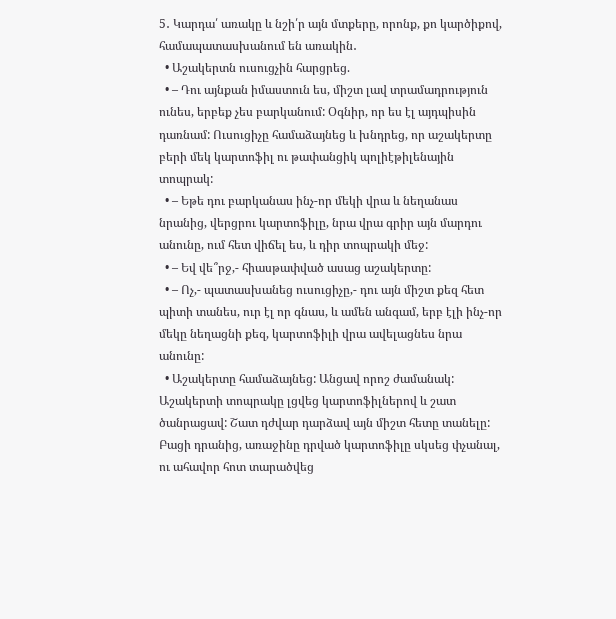5․ Կարդա՛ առակը և նշի՛ր այն մտքերը, որոնք, քո կարծիքով, համապատասխանում են առակին․
  • Աշակերտն ուսուցչին հարցրեց.
  • – Դու այնքան իմաստուն ես, միշտ լավ տրամադրություն ունես, երբեք չես բարկանում: Օգնիր, որ ես էլ այդպիսին դառնամ: Ուսուցիչը համաձայնեց և խնդրեց, որ աշակերտը բերի մեկ կարտոֆիլ ու թափանցիկ պոլիէթիլենային տոպրակ:
  • – Եթե դու բարկանաս ինչ-որ մեկի վրա և նեղանաս նրանից, վերցրու կարտոֆիլը, նրա վրա գրիր այն մարդու անունը, ում հետ վիճել ես, և դիր տոպրակի մեջ:
  • – Եվ վե՞րջ,- հիասթափված ասաց աշակերտը:
  • – Ոչ,- պատասխանեց ուսուցիչը,- դու այն միշտ քեզ հետ պիտի տանես, ուր էլ որ գնաս, և ամեն անգամ, երբ էլի ինչ-որ մեկը նեղացնի քեզ, կարտոֆիլի վրա ավելացնես նրա անունը:
  • Աշակերտը համաձայնեց: Անցավ որոշ ժամանակ: Աշակերտի տոպրակը լցվեց կարտոֆիլներով և շատ ծանրացավ: Շատ դժվար դարձավ այն միշտ հետը տանելը: Բացի դրանից, առաջինը դրված կարտոֆիլը սկսեց փչանալ, ու ահավոր հոտ տարածվեց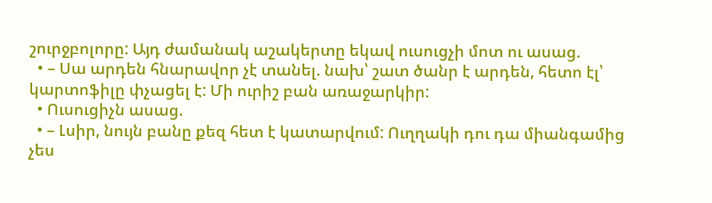շուրջբոլորը: Այդ ժամանակ աշակերտը եկավ ուսուցչի մոտ ու ասաց.
  • – Սա արդեն հնարավոր չէ տանել. նախ՝ շատ ծանր է արդեն, հետո էլ՝ կարտոֆիլը փչացել է: Մի ուրիշ բան առաջարկիր:
  • Ուսուցիչն ասաց.
  • – Լսիր, նույն բանը քեզ հետ է կատարվում: Ուղղակի դու դա միանգամից չես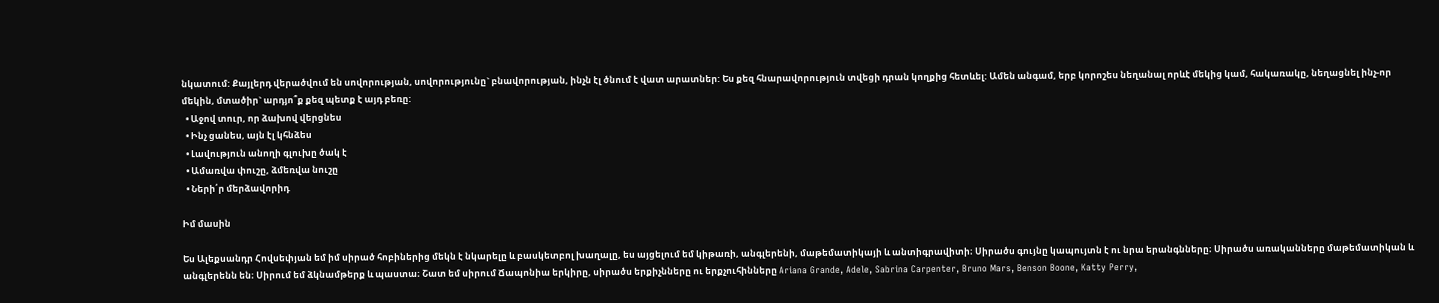նկատում: Քայլերդ վերածվում են սովորության, սովորությունը` բնավորության, ինչն էլ ծնում է վատ արատներ: Ես քեզ հնարավորություն տվեցի դրան կողքից հետևել: Ամեն անգամ, երբ կորոշես նեղանալ որևէ մեկից կամ, հակառակը, նեղացնել ինչ-որ մեկին, մտածիր` արդյո՞ք քեզ պետք է այդ բեռը:
  • Աջով տուր, որ ձախով վերցնես
  • Ինչ ցանես, այն էլ կհնձես
  • Լավություն անողի գլուխը ծակ է
  • Ամառվա փուշը, ձմեռվա նուշը
  • Ների՛ր մերձավորիդ

Իմ մասին

Ես Ալեքսանդր Հովսեփյան եմ իմ սիրած հոբիներից մեկն է նկարելը և բասկետբոլ խաղալը, ես այցելում եմ կիթառի, անգլերենի, մաթեմատիկայի և անտիգրավիտի։ Սիրածս գույնը կապույտն է ու նրա երանգնները։ Սիրածս առականները մաթեմատիկան և անգլերենն են։ Սիրում եմ ձկնամթերք և պաստա։ Շատ եմ սիրում Ճապոնիա երկիրը, սիրածս երքիչնները ու երքչուհինները Ariana Grande, Adele, Sabrina Carpenter, Bruno Mars, Benson Boone, Katty Perry,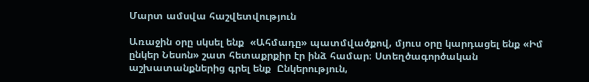Մարտ ամսվա հաշվետվություն

Առաջին օրը սկսել ենք  «Ահմադը» պատմվածքով, մյուս օրը կարդացել ենք «Իմ ընկեր Նեսոն» շատ հետաքրքիր էր ինձ համար։ Ստեղծագործական աշխատանքներից գրել ենք  Ընկերություն,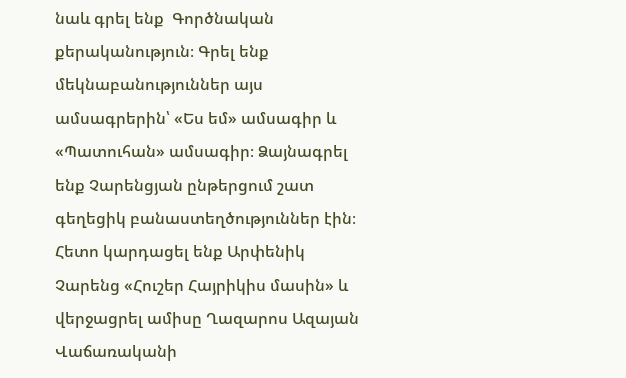նաև գրել ենք  Գործնական քերականություն։ Գրել ենք մեկնաբանություններ այս ամսագրերին՝ «Ես եմ» ամսագիր և «Պատուհան» ամսագիր։ Ձայնագրել ենք Չարենցյան ընթերցում շատ գեղեցիկ բանաստեղծություններ էին։ Հետո կարդացել ենք Արփենիկ Չարենց «Հուշեր Հայրիկիս մասին» և վերջացրել ամիսը Ղազարոս Ազայան Վաճառականի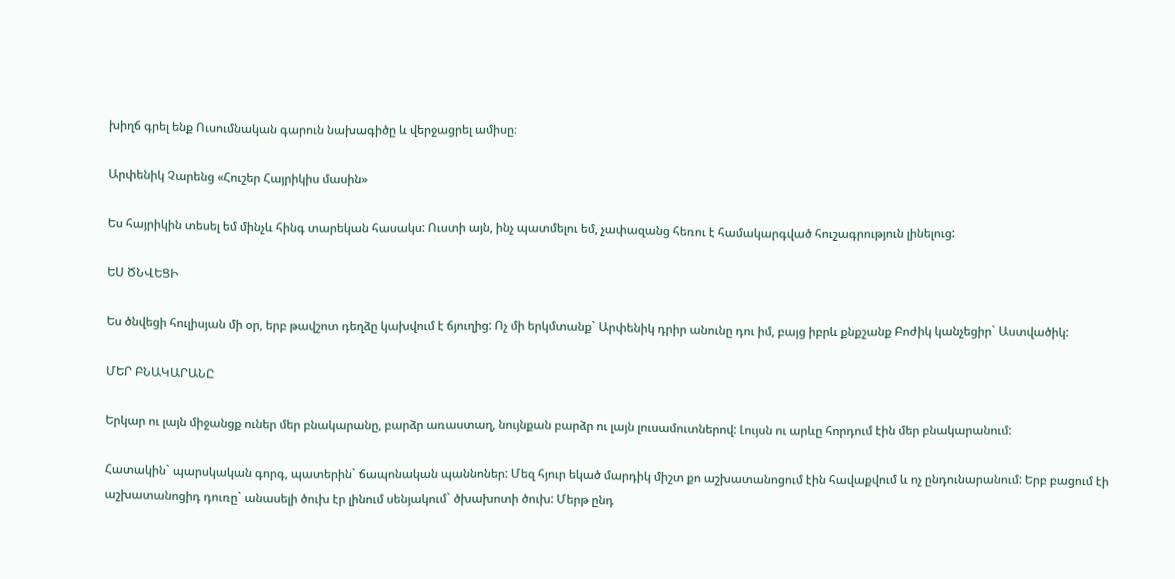խիղճ գրել ենք Ուսումնական գարուն նախագիծը և վերջացրել ամիսը։

Արփենիկ Չարենց «Հուշեր Հայրիկիս մասին»

Ես հայրիկին տեսել եմ մինչև հինգ տարեկան հասակս: Ուստի այն, ինչ պատմելու եմ, չափազանց հեռու է համակարգված հուշագրություն լինելուց:

ԵՍ ԾՆՎԵՑԻ

Ես ծնվեցի հուլիսյան մի օր, երբ թավշոտ դեղձը կախվում է ճյուղից: Ոչ մի երկմտանք` Արփենիկ դրիր անունը դու իմ, բայց իբրև քնքշանք Բոժիկ կանչեցիր` Աստվածիկ:

ՄԵՐ ԲՆԱԿԱՐԱՆԸ

Երկար ու լայն միջանցք ուներ մեր բնակարանը, բարձր առաստաղ, նույնքան բարձր ու լայն լուսամուտներով: Լույսն ու արևը հորդում էին մեր բնակարանում:

Հատակին` պարսկական գորգ, պատերին` ճապոնական պաննոներ: Մեզ հյուր եկած մարդիկ միշտ քո աշխատանոցում էին հավաքվում և ոչ ընդունարանում: Երբ բացում էի աշխատանոցիդ դուռը` անասելի ծուխ էր լինում սենյակում` ծխախոտի ծուխ: Մերթ ընդ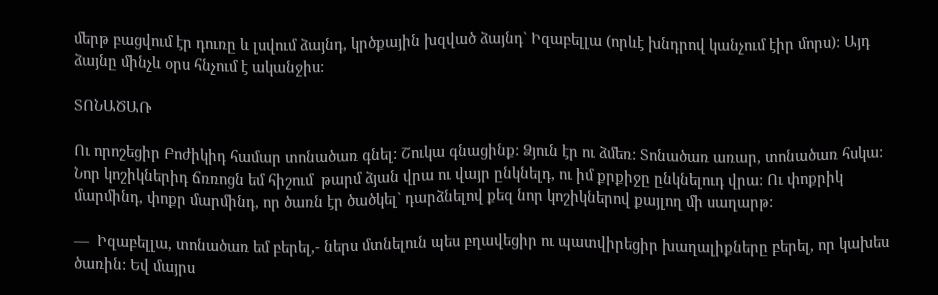մերթ բացվում էր դուռը և լսվում ձայնդ, կրծքային խզված ձայնդ` Իզաբելլա (որևէ խնդրով կանչում էիր մորս): Այդ ձայնը մինչև օրս հնչում է ականջիս:

ՏՈՆԱԾԱՌ

Ու որոշեցիր Բոժիկիդ համար տոնածառ գնել: Շուկա գնացինք: Ձյուն էր ու ձմեռ: Տոնածառ առար, տոնածառ հսկա: Նոր կոշիկներիդ ճռռոցն եմ հիշում  թարմ ձյան վրա ու վայր ընկնելդ, ու իմ քրքիջը ընկնելուդ վրա: Ու փոքրիկ մարմինդ, փոքր մարմինդ, որ ծառն էր ծածկել` դարձնելով քեզ նոր կոշիկներով քայլող մի սաղարթ:

—  Իզաբելլա, տոնածառ եմ բերել,- ներս մտնելուն պես բղավեցիր ու պատվիրեցիր խաղալիքները բերել, որ կախես ծառին: Եվ մայրս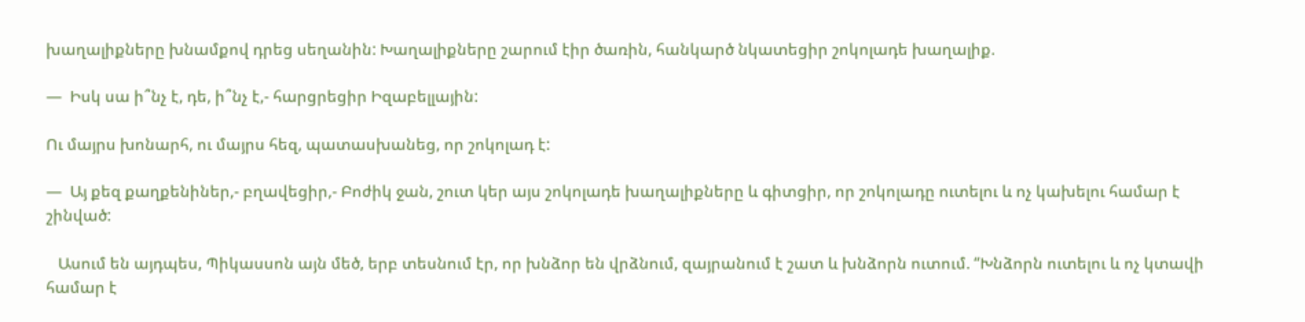խաղալիքները խնամքով դրեց սեղանին: Խաղալիքները շարում էիր ծառին, հանկարծ նկատեցիր շոկոլադե խաղալիք.

—  Իսկ սա ի՞նչ է, դե, ի՞նչ է,- հարցրեցիր Իզաբելլային:

Ու մայրս խոնարհ, ու մայրս հեզ, պատասխանեց, որ շոկոլադ է:

—  Այ քեզ քաղքենիներ,- բղավեցիր,- Բոժիկ ջան, շուտ կեր այս շոկոլադե խաղալիքները և գիտցիր, որ շոկոլադը ուտելու և ոչ կախելու համար է շինված:

   Ասում են այդպես, Պիկասսոն այն մեծ, երբ տեսնում էր, որ խնձոր են վրձնում, զայրանում է շատ և խնձորն ուտում. “Խնձորն ուտելու և ոչ կտավի համար է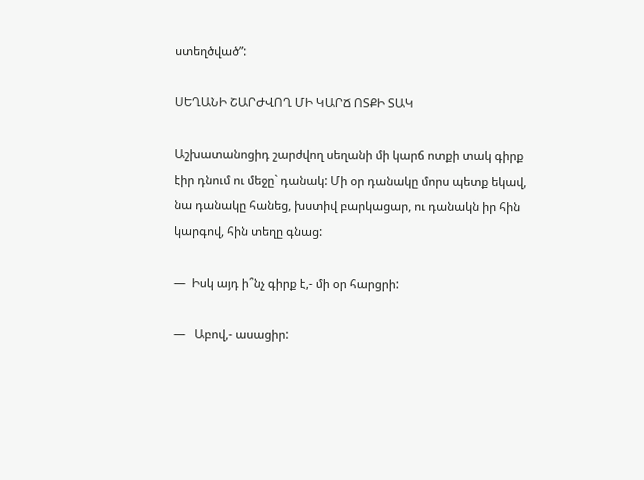ստեղծված”:

ՍԵՂԱՆԻ ՇԱՐԺՎՈՂ ՄԻ ԿԱՐՃ ՈՏՔԻ ՏԱԿ

Աշխատանոցիդ շարժվող սեղանի մի կարճ ոտքի տակ գիրք էիր դնում ու մեջը` դանակ: Մի օր դանակը մորս պետք եկավ, նա դանակը հանեց, խստիվ բարկացար, ու դանակն իր հին կարգով, հին տեղը գնաց:

—  Իսկ այդ ի՞նչ գիրք է,- մի օր հարցրի:

—   Աբով,- ասացիր: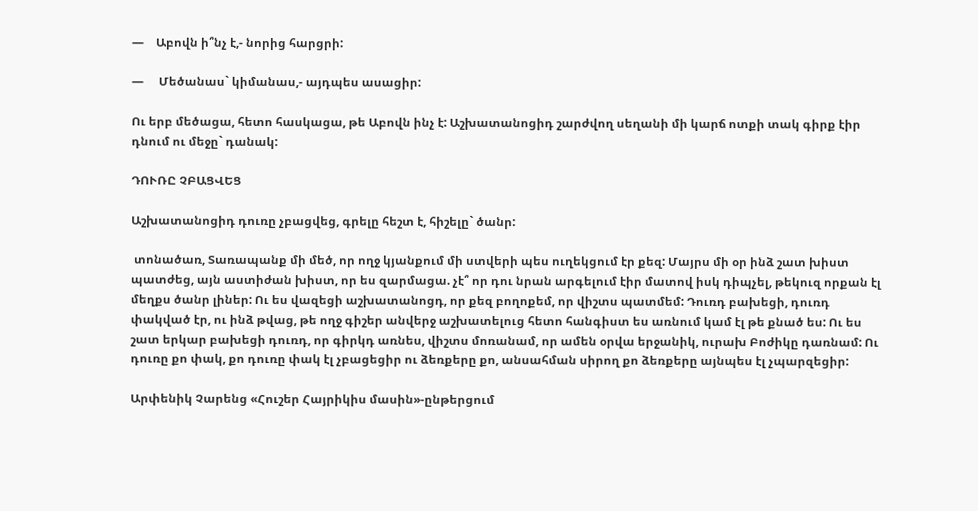—    Աբովն ի՞նչ է,- նորից հարցրի:

—     Մեծանաս` կիմանաս,- այդպես ասացիր:

Ու երբ մեծացա, հետո հասկացա, թե Աբովն ինչ է: Աշխատանոցիդ շարժվող սեղանի մի կարճ ոտքի տակ գիրք էիր դնում ու մեջը` դանակ:

ԴՈՒՌԸ ՉԲԱՑՎԵՑ

Աշխատանոցիդ դուռը չբացվեց, գրելը հեշտ է, հիշելը` ծանր:

 տոնածառ, Տառապանք մի մեծ, որ ողջ կյանքում մի ստվերի պես ուղեկցում էր քեզ: Մայրս մի օր ինձ շատ խիստ պատժեց, այն աստիժան խիստ, որ ես զարմացա. չէ՞ որ դու նրան արգելում էիր մատով իսկ դիպչել, թեկուզ որքան էլ  մեղքս ծանր լիներ: Ու ես վազեցի աշխատանոցդ, որ քեզ բողոքեմ, որ վիշտս պատմեմ: Դուռդ բախեցի, դուռդ փակված էր, ու ինձ թվաց, թե ողջ գիշեր անվերջ աշխատելուց հետո հանգիստ ես առնում կամ էլ թե քնած ես: Ու ես շատ երկար բախեցի դուռդ, որ գիրկդ առնես, վիշտս մոռանամ, որ ամեն օրվա երջանիկ, ուրախ Բոժիկը դառնամ: Ու դուռը քո փակ, քո դուռը փակ էլ չբացեցիր ու ձեռքերը քո, անսահման սիրող քո ձեռքերը այնպես էլ չպարզեցիր:

Արփենիկ Չարենց «Հուշեր Հայրիկիս մասին»-ընթերցում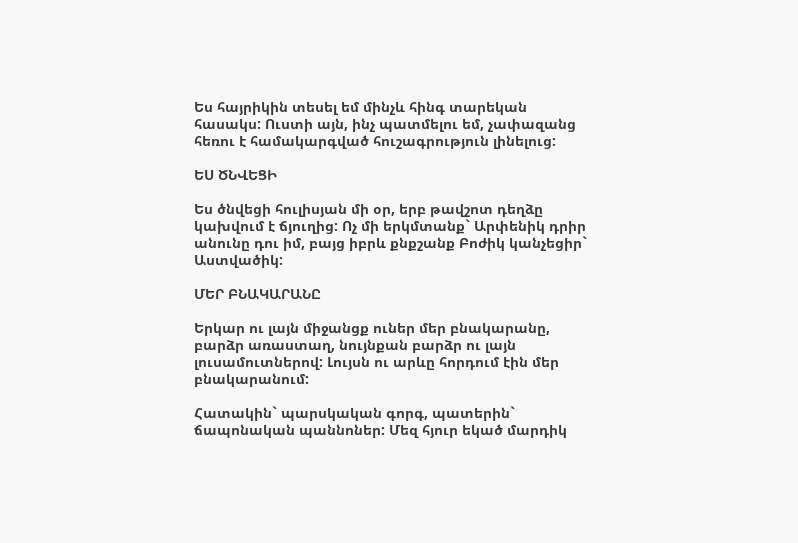Ես հայրիկին տեսել եմ մինչև հինգ տարեկան հասակս: Ուստի այն, ինչ պատմելու եմ, չափազանց հեռու է համակարգված հուշագրություն լինելուց:

ԵՍ ԾՆՎԵՑԻ

Ես ծնվեցի հուլիսյան մի օր, երբ թավշոտ դեղձը կախվում է ճյուղից: Ոչ մի երկմտանք` Արփենիկ դրիր անունը դու իմ, բայց իբրև քնքշանք Բոժիկ կանչեցիր` Աստվածիկ:

ՄԵՐ ԲՆԱԿԱՐԱՆԸ

Երկար ու լայն միջանցք ուներ մեր բնակարանը, բարձր առաստաղ, նույնքան բարձր ու լայն լուսամուտներով: Լույսն ու արևը հորդում էին մեր բնակարանում:

Հատակին` պարսկական գորգ, պատերին` ճապոնական պաննոներ: Մեզ հյուր եկած մարդիկ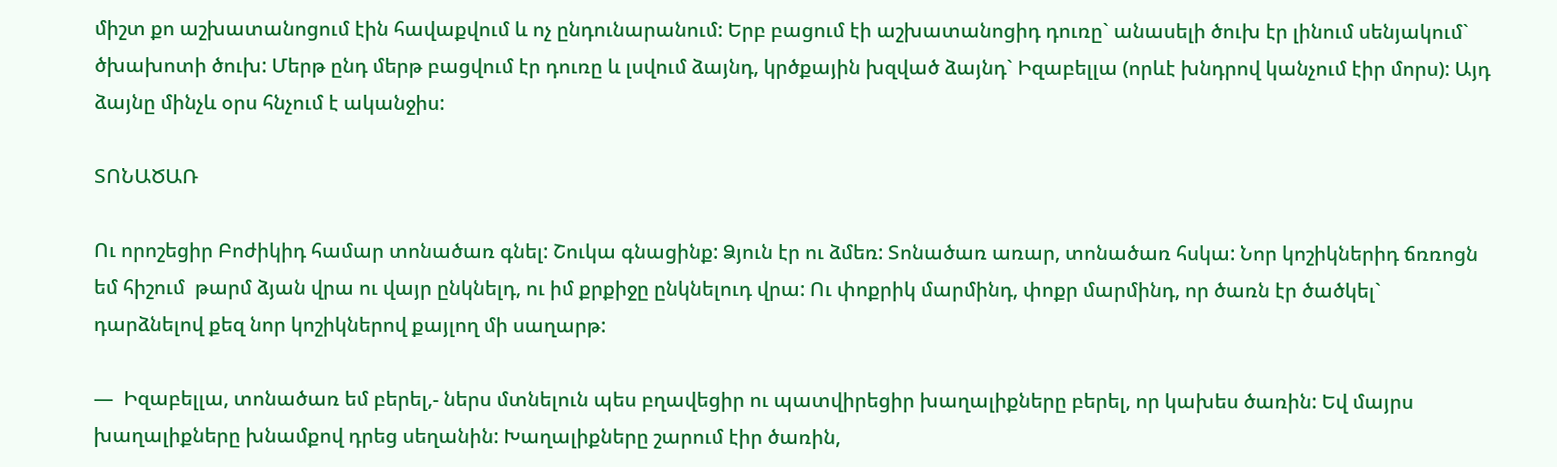միշտ քո աշխատանոցում էին հավաքվում և ոչ ընդունարանում: Երբ բացում էի աշխատանոցիդ դուռը` անասելի ծուխ էր լինում սենյակում` ծխախոտի ծուխ: Մերթ ընդ մերթ բացվում էր դուռը և լսվում ձայնդ, կրծքային խզված ձայնդ` Իզաբելլա (որևէ խնդրով կանչում էիր մորս): Այդ ձայնը մինչև օրս հնչում է ականջիս:

ՏՈՆԱԾԱՌ

Ու որոշեցիր Բոժիկիդ համար տոնածառ գնել: Շուկա գնացինք: Ձյուն էր ու ձմեռ: Տոնածառ առար, տոնածառ հսկա: Նոր կոշիկներիդ ճռռոցն եմ հիշում  թարմ ձյան վրա ու վայր ընկնելդ, ու իմ քրքիջը ընկնելուդ վրա: Ու փոքրիկ մարմինդ, փոքր մարմինդ, որ ծառն էր ծածկել` դարձնելով քեզ նոր կոշիկներով քայլող մի սաղարթ:

—  Իզաբելլա, տոնածառ եմ բերել,- ներս մտնելուն պես բղավեցիր ու պատվիրեցիր խաղալիքները բերել, որ կախես ծառին: Եվ մայրս խաղալիքները խնամքով դրեց սեղանին: Խաղալիքները շարում էիր ծառին,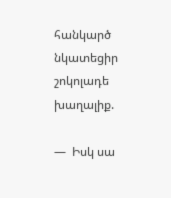հանկարծ նկատեցիր շոկոլադե խաղալիք.

—  Իսկ սա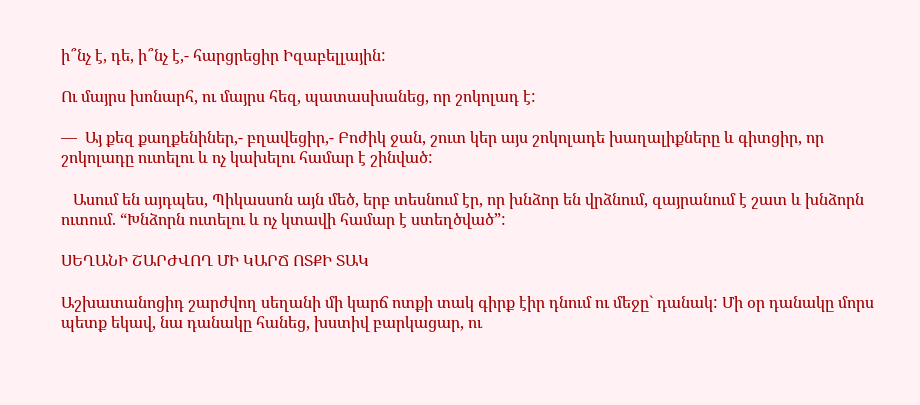ի՞նչ է, դե, ի՞նչ է,- հարցրեցիր Իզաբելլային:

Ու մայրս խոնարհ, ու մայրս հեզ, պատասխանեց, որ շոկոլադ է:

—  Այ քեզ քաղքենիներ,- բղավեցիր,- Բոժիկ ջան, շուտ կեր այս շոկոլադե խաղալիքները և գիտցիր, որ շոկոլադը ուտելու և ոչ կախելու համար է շինված:

   Ասում են այդպես, Պիկասսոն այն մեծ, երբ տեսնում էր, որ խնձոր են վրձնում, զայրանում է շատ և խնձորն ուտում. “Խնձորն ուտելու և ոչ կտավի համար է ստեղծված”:

ՍԵՂԱՆԻ ՇԱՐԺՎՈՂ ՄԻ ԿԱՐՃ ՈՏՔԻ ՏԱԿ

Աշխատանոցիդ շարժվող սեղանի մի կարճ ոտքի տակ գիրք էիր դնում ու մեջը` դանակ: Մի օր դանակը մորս պետք եկավ, նա դանակը հանեց, խստիվ բարկացար, ու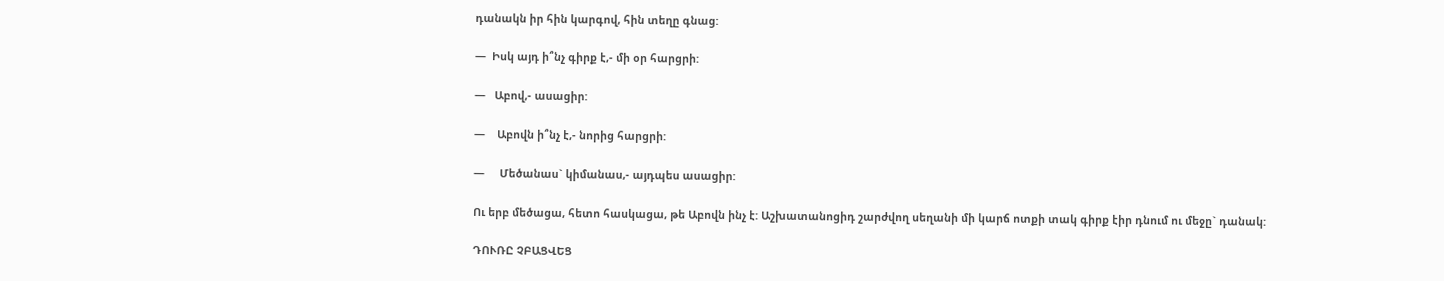դանակն իր հին կարգով, հին տեղը գնաց:

—  Իսկ այդ ի՞նչ գիրք է,- մի օր հարցրի:

—   Աբով,- ասացիր:

—    Աբովն ի՞նչ է,- նորից հարցրի:

—     Մեծանաս` կիմանաս,- այդպես ասացիր:

Ու երբ մեծացա, հետո հասկացա, թե Աբովն ինչ է: Աշխատանոցիդ շարժվող սեղանի մի կարճ ոտքի տակ գիրք էիր դնում ու մեջը` դանակ:

ԴՈՒՌԸ ՉԲԱՑՎԵՑ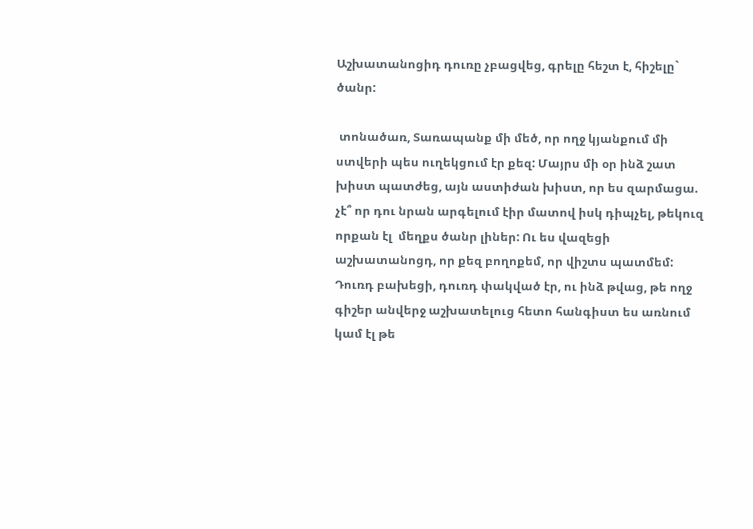Աշխատանոցիդ դուռը չբացվեց, գրելը հեշտ է, հիշելը` ծանր:

 տոնածառ, Տառապանք մի մեծ, որ ողջ կյանքում մի ստվերի պես ուղեկցում էր քեզ: Մայրս մի օր ինձ շատ խիստ պատժեց, այն աստիժան խիստ, որ ես զարմացա. չէ՞ որ դու նրան արգելում էիր մատով իսկ դիպչել, թեկուզ որքան էլ  մեղքս ծանր լիներ: Ու ես վազեցի աշխատանոցդ, որ քեզ բողոքեմ, որ վիշտս պատմեմ: Դուռդ բախեցի, դուռդ փակված էր, ու ինձ թվաց, թե ողջ գիշեր անվերջ աշխատելուց հետո հանգիստ ես առնում կամ էլ թե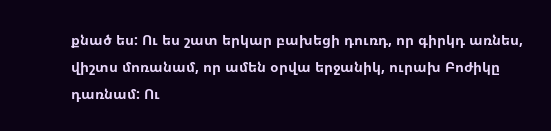քնած ես: Ու ես շատ երկար բախեցի դուռդ, որ գիրկդ առնես, վիշտս մոռանամ, որ ամեն օրվա երջանիկ, ուրախ Բոժիկը դառնամ: Ու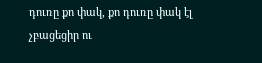դուռը քո փակ, քո դուռը փակ էլ չբացեցիր ու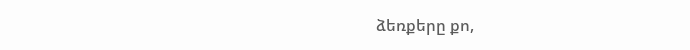ձեռքերը քո,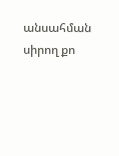անսահման սիրող քո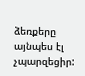ձեռքերը այնպես էլ չպարզեցիր: